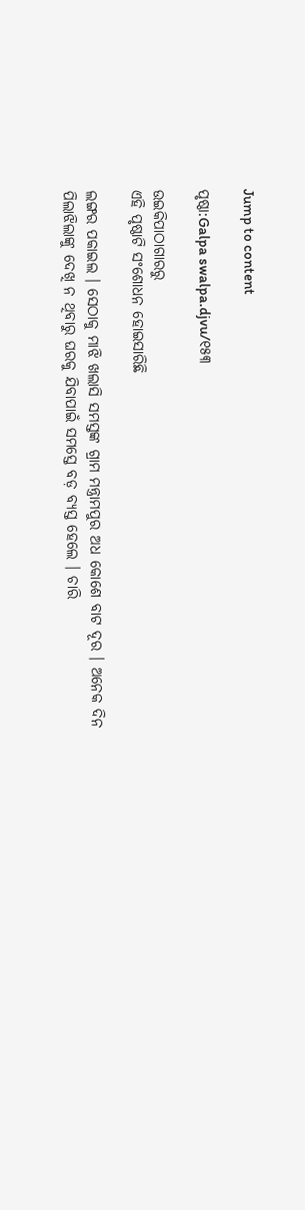Jump to content

ପୃଷ୍ଠା:Galpa swalpa.djvu/୧୫୩

ଉଇକିପାଠାଗାର‌ରୁ
ଏହି ପୃଷ୍ଠାଟି ସଂଶୋଧନ ହୋଇସାରିଛି

ଲଙ୍ଗର ପକାଇଲ । ସେଠାକୁ ମାଝି ଖଲାସି ସମସ୍ତଙ୍କ ଗ୍ରାମ ମନ୍ତ୍ରାମପୁର ଅଧ କୋଶେ ବାଟ ଦୂର । ଅନେକ ଦିନ ପିଲାଝିଲାଙ୍କୁ ଦେଖି ନ ଥିବାରୁ ଘରକୁ ଯିବାପାଇଁ ସମସ୍ତେ ବଡ଼ ବ୍ୟସ୍ତ ହେଲେ । ଚାରି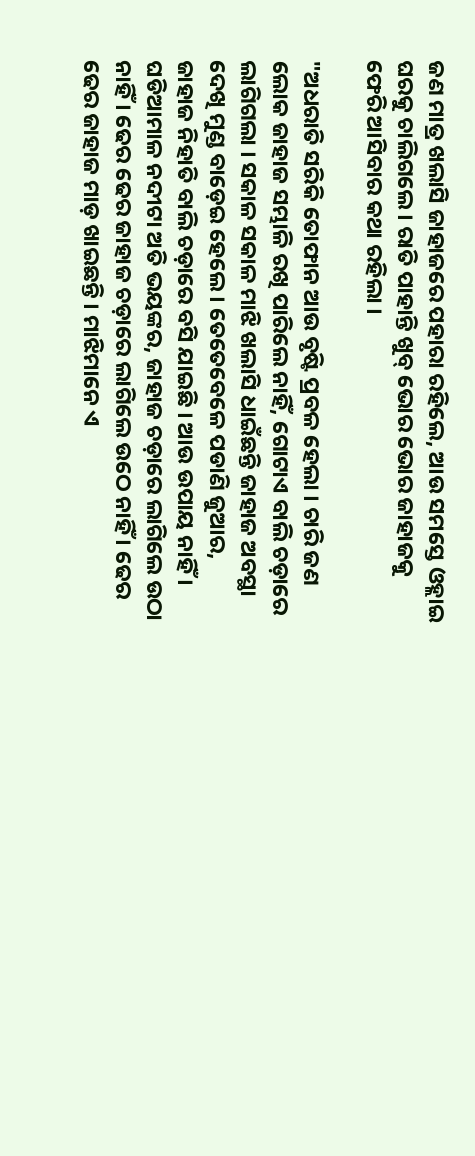ଜଣ ମାତ୍ର ଖଲାସି ଜାହାଜରେ ପହାରା ରହିଲେ, ଆଉ ସମସ୍ତେ ଓହ୍ଲାଇ ଘରକୁ ଚାଲିଗଲେ । ରାତି ପାହାନ୍ତି ଖୁବ୍ ଭୋର ଭୋର ଜାହାଜକୁ ଫେରି ଆସିବାର କଥା ରହିଲା ।

"ଅଧରାତି ସରିକି ତୋଫାନ ଆଉ ବୃଷ୍ଟି ପ୍ରବଳ ହେଲା । ଚାରି ଜଣ ଲୋକ ଜାହାଜ ସମ୍ଭାଳି ରଖି ପାରିଲେ ନାହିଁ, ଗୋଟାଏ ବାଲି ଚଡ଼ାରେ ଲାଗିଗଲା । ସକାଳ ସକାଳ ମାଝି ଖଲାସି ଧାଇଁଛନ୍ତି ଜାହାଜ ଅବସ୍ଥା ଦେଖି ମୁଣ୍ଡ ବାଡ଼େଇ ହେଲେ । ତେତେବେଳେ ପଡାଣି ଜୁଆର, ଜାହାଜ ନିହାତି ବାଲି ଚଡ଼ାରେ ବସି ଯାଇଛି । ଆଉ ଉପାୟ ନାହିଁ । ଘଡିଆମାଳ ନଦୀଟା ଅତି ଭୟଙ୍କର, ଜାହାଜ ଚଡ଼ାରେ ଲାଗିଲେ ଉଠା ନାହିଁ । ଢେର ଢେର ଜାହାଜ ଚଡ଼ାରେ ଲାଗିଲେ ଉଠେ ନାହିଁ । ଢେର ଢେର ଜାହାଜ ମାଡ଼ ଖାଇଛନ୍ତି । ମାଝିମାନେ ଏ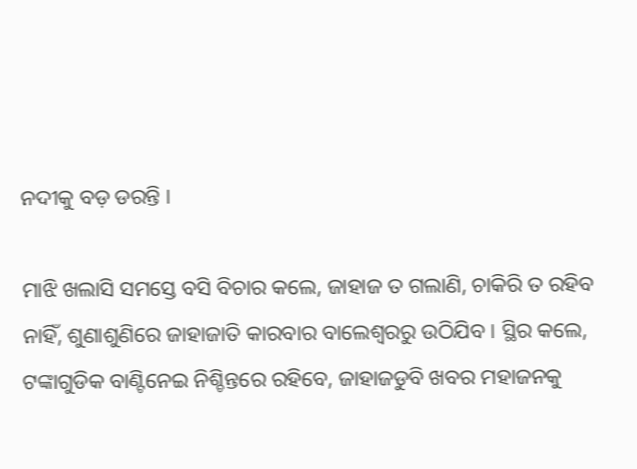ନଦୀକୁ ବଡ଼ ଡରନ୍ତି ।

ମାଝି ଖଲାସି ସମସ୍ତେ ବସି ବିଚାର କଲେ, ଜାହାଜ ତ ଗଲାଣି, ଚାକିରି ତ ରହିବ ନାହିଁ, ଶୁଣାଶୁଣିରେ ଜାହାଜାତି କାରବାର ବାଲେଶ୍ୱରରୁ ଉଠିଯିବ । ସ୍ଥିର କଲେ, ଟଙ୍କାଗୁଡିକ ବାଣ୍ଟିନେଇ ନିଶ୍ଚିନ୍ତରେ ରହିବେ, ଜାହାଜଡୁବି ଖବର ମହାଜନକୁ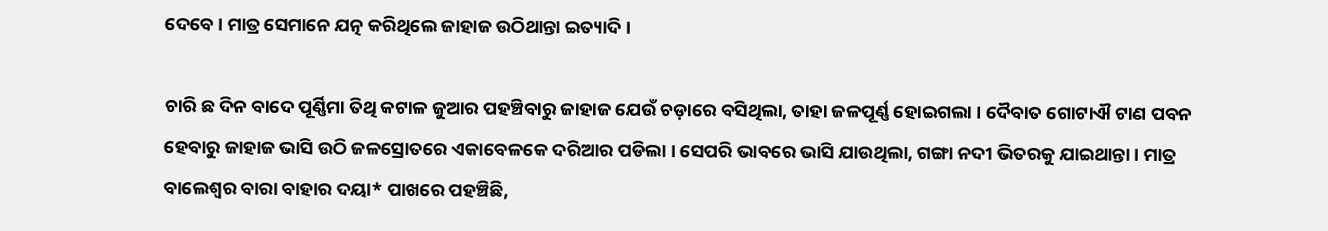ଦେବେ । ମାତ୍ର ସେମାନେ ଯତ୍ନ କରିଥିଲେ ଜାହାଜ ଉଠିଥାନ୍ତା ଇତ୍ୟାଦି ।

ଚାରି ଛ ଦିନ ବାଦେ ପୂର୍ଣ୍ଣିମା ତିଥି କଟାଳ ଜୁଆର ପହଞ୍ଚିବାରୁ ଜାହାଜ ଯେଉଁ ଚଡ଼ାରେ ବସିଥିଲା, ତାହା ଜଳପୂର୍ଣ୍ଣ ହୋଇଗଲା । ଦୈବାତ ଗୋଟାଐ ଟାଣ ପବନ ହେବାରୁ ଜାହାଜ ଭାସି ଉଠି ଜଳସ୍ରୋତରେ ଏକାବେଳକେ ଦରିଆର ପଡିଲା । ସେପରି ଭାବରେ ଭାସି ଯାଉଥିଲା, ଗଙ୍ଗା ନଦୀ ଭିତରକୁ ଯାଇଥାନ୍ତା । ମାତ୍ର ବାଲେଶ୍ୱର ବାରା ବାହାର ଦୟା* ପାଖରେ ପହଞ୍ଚିଛି,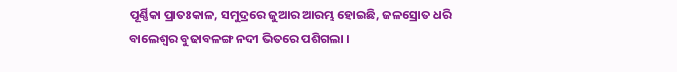ପୂର୍ଣ୍ଣିକା ପ୍ରାତଃକାଳ, ସମୁଦ୍ରରେ ଜୁଆର ଆରମ୍ଭ ହୋଇଛି, ଜଳସ୍ରୋତ ଧରି ବାଲେଶ୍ୱର ବୁଢାବଳଙ୍ଗ ନଦୀ ଭିତରେ ପଶିଗଲା ।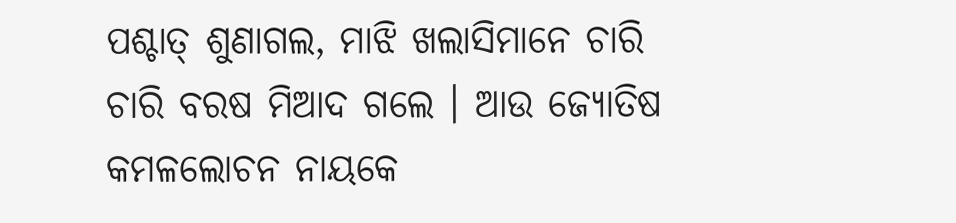ପଶ୍ଚାତ୍ ଶୁଣାଗଲ, ମାଝି ଖଲାସିମାନେ ଚାରି ଚାରି ବରଷ ମିଆଦ ଗଲେ । ଆଉ ଜ୍ୟୋତିଷ କମଳଲୋଚନ ନାୟକେ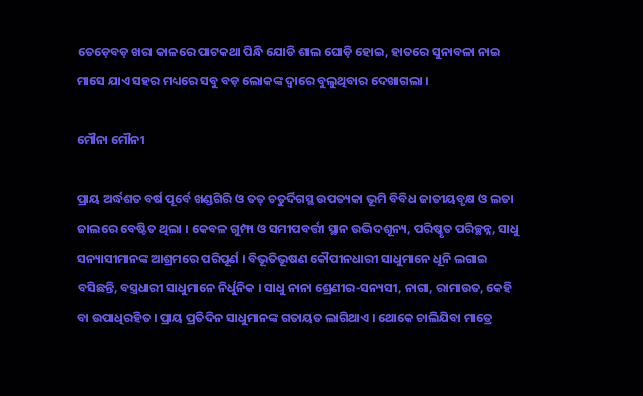ତେଡ଼େବଡ଼ ଖରା କାଳରେ ପାଟକଥା ପିନ୍ଧି ଯୋଡି ଶାଲ ଘୋଡ଼ି ହୋଇ, ହାତରେ ସୁନାବଳା ନାଇ ମାସେ ଯାଏ ସହର ମଧ୍ୟରେ ସବୁ ବଡ଼ ଲୋକଙ୍କ ଦ୍ୱାରେ ବୁଲୁଥିବାର ଦେଖାଗଲା ।

ମୌନା ମୌନୀ

ପ୍ରାୟ ଅର୍ଦ୍ଧଶତ ବର୍ଷ ପୂର୍ବେ ଖଣ୍ଡଗିରି ଓ ତତ୍ ଚତୁର୍ଦିଗସ୍ଥ ଉପତ୍ୟକା ଭୂମି ବିବିଧ ଜାତୀୟବୃକ୍ଷ ଓ ଲତା ଜାଲରେ ବେଷ୍ଟିତ ଥିଲା । କେବଳ ଗୁମ୍ଫା ଓ ସମୀପବର୍ତ୍ତୀ ସ୍ଥାନ ଉଦ୍ଭିଦଶୂନ୍ୟ, ପରିଷ୍କୃତ ପରିଚ୍ଛନ୍ନ, ସାଧୁ ସନ୍ୟାସୀମାନଙ୍କ ଆଶ୍ରମରେ ପରିପୂର୍ଣ । ବିଭୂତିଭୂଷଣ କୌପୀନଧାରୀ ସାଧୁମାନେ ଧୂନି ଲଗାଇ ବସିଛନ୍ତି, ବସ୍ତ୍ରଧାରୀ ସାଧୁମାନେ ନିର୍ଧୁନିକ । ସାଧୁ ନାନା ଶ୍ରେଣୀର-ସନ୍ୟସୀ, ନାଗା, ରାମାଉତ, କେହି ବା ଉପାଧିରହିତ । ପ୍ରାୟ ପ୍ରତିଦିନ ସାଧୁମାନଙ୍କ ଗତାୟତ ଲାଗିଥାଏ । ଥୋକେ ଚାଲିଯିବା ମାତ୍ରେ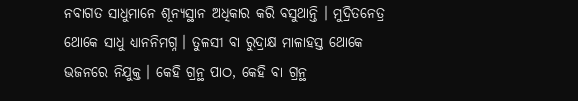ନବାଗତ ସାଧୁମାନେ ଶୂନ୍ୟସ୍ଥାନ ଅଧିକାର କରି ବସୁଥାନ୍ତି । ମୁଦ୍ରିତନେତ୍ର ଥୋକେ ସାଧୁ ଧ୍ୟାନନିମଗ୍ନ । ତୁଳସୀ ବା ରୁଦ୍ରାକ୍ଷ ମାଳାହସ୍ତ ଥୋକେ ଭଜନରେ ନିଯୁକ୍ତ । କେହି ଗ୍ରନ୍ଥ ପାଠ, କେହି ବା ଗ୍ରନ୍ଥ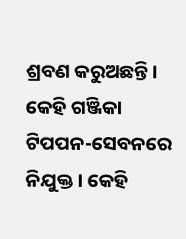ଶ୍ରବଣ କରୁଅଛନ୍ତି । କେହି ଗଞ୍ଜିକା ଟିପପନ-ସେବନରେ ନିଯୁକ୍ତ । କେହି